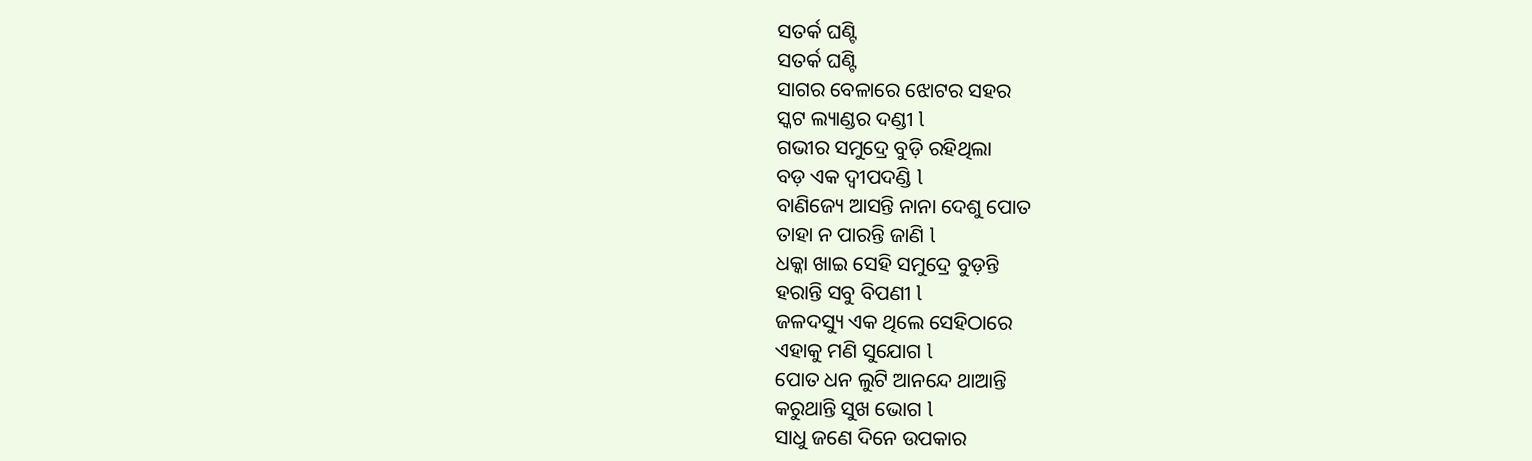ସତର୍କ ଘଣ୍ଟି
ସତର୍କ ଘଣ୍ଟି
ସାଗର ବେଳାରେ ଝୋଟର ସହର
ସ୍କଟ ଲ୍ୟାଣ୍ଡର ଦଣ୍ଡୀ l
ଗଭୀର ସମୁଦ୍ରେ ବୁଡ଼ି ରହିଥିଲା
ବଡ଼ ଏକ ଦ୍ବୀପଦଣ୍ଡି l
ବାଣିଜ୍ୟେ ଆସନ୍ତି ନାନା ଦେଶୁ ପୋତ
ତାହା ନ ପାରନ୍ତି ଜାଣି l
ଧକ୍କା ଖାଇ ସେହି ସମୁଦ୍ରେ ବୁଡ଼ନ୍ତି
ହରାନ୍ତି ସବୁ ବିପଣୀ l
ଜଳଦସ୍ୟୁ ଏକ ଥିଲେ ସେହିଠାରେ
ଏହାକୁ ମଣି ସୁଯୋଗ l
ପୋତ ଧନ ଲୁଟି ଆନନ୍ଦେ ଥାଆନ୍ତି
କରୁଥାନ୍ତି ସୁଖ ଭୋଗ l
ସାଧୁ ଜଣେ ଦିନେ ଉପକାର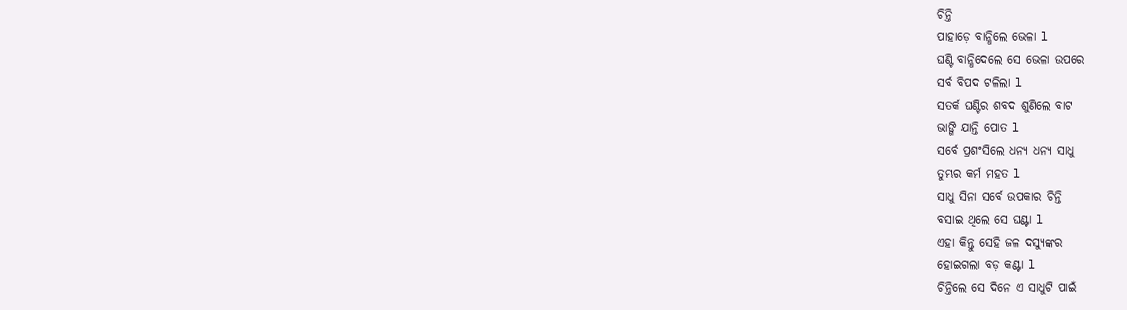ଚିନ୍ତି
ପାହାଡ଼େ ବାନ୍ଧିଲେ ଭେଳା l
ଘଣ୍ଟି ବାନ୍ଧିଦେଲେ ସେ ଭେଳା ଉପରେ
ସର୍ବ ବିପଦ ଟଳିଲା l
ସତର୍କ ଘଣ୍ଟିର ଶବଦ ଶୁଣିଲେ ବାଟ
ଭାଙ୍ଗି ଯାନ୍ତି ପୋତ l
ସର୍ବେ ପ୍ରଶଂସିଲେ ଧନ୍ୟ ଧନ୍ୟ ସାଧୁ
ତୁମ୍ଭର କର୍ମ ମହତ l
ସାଧୁ ସିନା ସର୍ବେ ଉପକାର ଚିନ୍ତି
ବସାଇ ଥିଲେ ସେ ଘଣ୍ଟା l
ଏହା କିନ୍ତୁ ସେହି ଜଳ ଦସ୍ୟୁଙ୍କର
ହୋଇଗଲା ବଡ଼ କଣ୍ଟା l
ଚିନ୍ତିଲେ ସେ ଦିନେ ଏ ସାଧୁଟି ପାଇଁ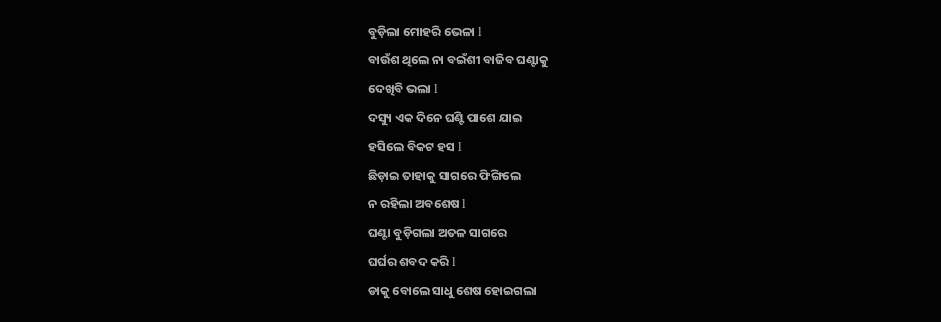ବୁଡ଼ିଲା ମୋହରି ଭେଳା l
ବାଉଁଶ ଥିଲେ ନା ବଇଁଶୀ ବାଜିବ ଘଣ୍ଟାକୁ
ଦେଖିବି ଭଲା l
ଦସ୍ୟୁ ଏକ ଦିନେ ଘଣ୍ଟି ପାଶେ ଯାଇ
ହସିଲେ ବିକଟ ହସ l
ଛିଡ଼ାଇ ତାହାକୁ ସାଗରେ ଫିଙ୍ଗିଲେ
ନ ରହିଲା ଅବଶେଷ l
ଘଣ୍ଟା ବୁଡ଼ିଗଲା ଅତଳ ସାଗରେ
ଘର୍ଘର ଶବଦ କରି l
ଡାକୁ ବୋଲେ ସାଧୁ ଶେଷ ହୋଇଗଲା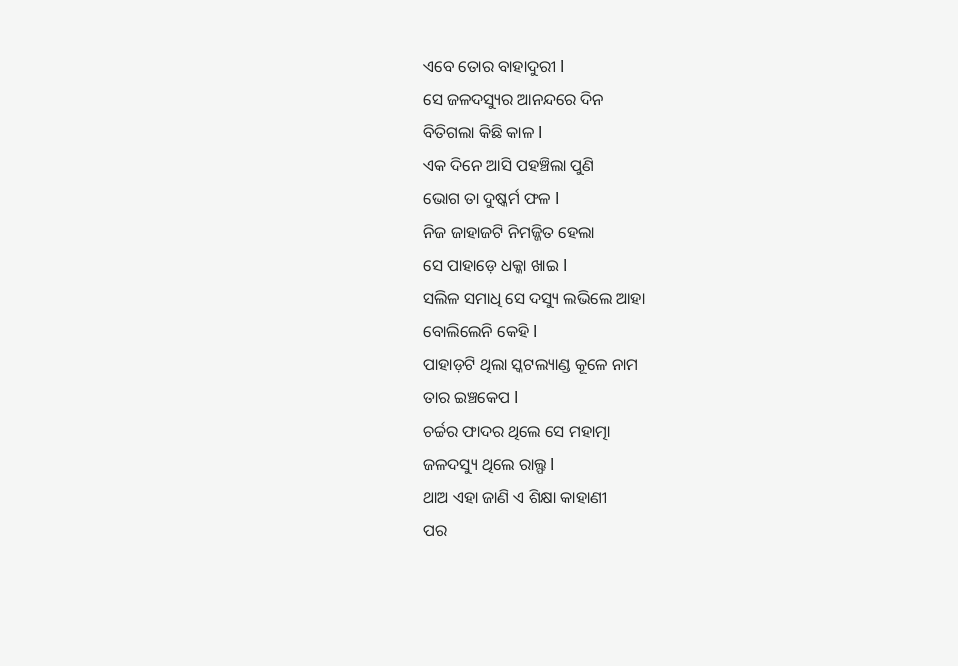ଏବେ ତୋର ବାହାଦୁରୀ l
ସେ ଜଳଦସ୍ୟୁର ଆନନ୍ଦରେ ଦିନ
ବିତିଗଲା କିଛି କାଳ l
ଏକ ଦିନେ ଆସି ପହଞ୍ଚିଲା ପୁଣି
ଭୋଗ ତା ଦୁଷ୍କର୍ମ ଫଳ l
ନିଜ ଜାହାଜଟି ନିମଜ୍ଜିତ ହେଲା
ସେ ପାହାଡ଼େ ଧକ୍କା ଖାଇ l
ସଲିଳ ସମାଧି ସେ ଦସ୍ୟୁ ଲଭିଲେ ଆହା
ବୋଲିଲେନି କେହି l
ପାହାଡ଼ଟି ଥିଲା ସ୍କଟଲ୍ୟାଣ୍ଡ କୂଳେ ନାମ
ତାର ଇଞ୍ଚକେପ l
ଚର୍ଚ୍ଚର ଫାଦର ଥିଲେ ସେ ମହାତ୍ମା
ଜଳଦସ୍ୟୁ ଥିଲେ ରାଲ୍ଫ l
ଥାଅ ଏହା ଜାଣି ଏ ଶିକ୍ଷା କାହାଣୀ
ପର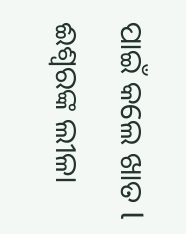ପାଇଁ କଲେ ଖାତ l
ଈଶ୍ୱରଙ୍କ ଲୀଳା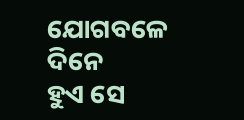ଯୋଗବଳେ ଦିନେ
ହୁଏ ସେ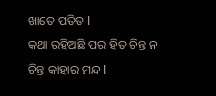ଖାତେ ପତିତ l
କଥା ରହିଅଛି ପର ହିତ ଚିନ୍ତ ନ
ଚିନ୍ତ କାହାର ମନ୍ଦ l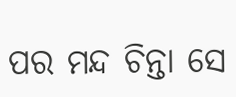ପର ମନ୍ଦ ଚିନ୍ତା ସେ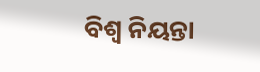ବିଶ୍ୱ ନିୟନ୍ତା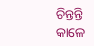ଚିନ୍ତନ୍ତି କାଳେ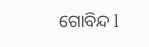ଗୋବିନ୍ଦ l